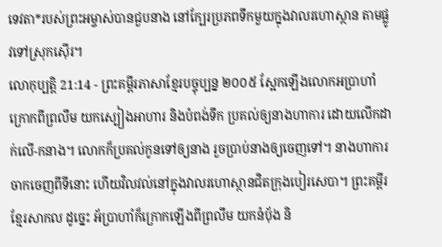ទេវតា*របស់ព្រះអម្ចាស់បានជួបនាង នៅក្បែរប្រភពទឹកមួយក្នុងវាលរហោស្ថាន តាមផ្លូវទៅស្រុកស៊ើរ។
លោកុប្បត្តិ 21:14 - ព្រះគម្ពីរភាសាខ្មែរបច្ចុប្បន្ន ២០០៥ ស្អែកឡើងលោកអប្រាហាំក្រោកពីព្រលឹម យកស្បៀងអាហារ និងបំពង់ទឹក ប្រគល់ឲ្យនាងហាការ ដោយលើកដាក់លើ-កនាង។ លោកក៏ប្រគល់កូនទៅឲ្យនាង រួចប្រាប់នាងឲ្យចេញទៅ។ នាងហាការចាកចេញពីទីនោះ ហើយវិលវល់នៅក្នុងវាលរហោស្ថានជិតក្រុងបៀរសេបា។ ព្រះគម្ពីរខ្មែរសាកល ដូច្នេះ អ័ប្រាហាំក៏ក្រោកឡើងពីព្រលឹម យកនំបុ័ង និ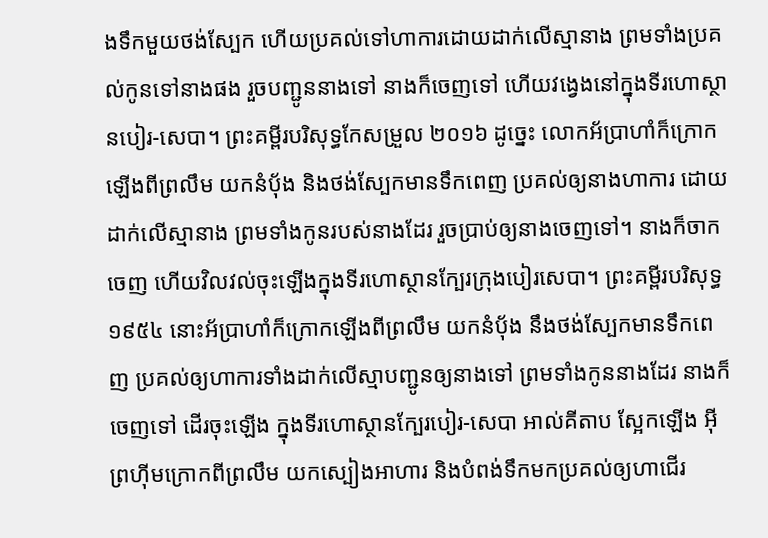ងទឹកមួយថង់ស្បែក ហើយប្រគល់ទៅហាការដោយដាក់លើស្មានាង ព្រមទាំងប្រគល់កូនទៅនាងផង រួចបញ្ជូននាងទៅ នាងក៏ចេញទៅ ហើយវង្វេងនៅក្នុងទីរហោស្ថានបៀរ-សេបា។ ព្រះគម្ពីរបរិសុទ្ធកែសម្រួល ២០១៦ ដូច្នេះ លោកអ័ប្រាហាំក៏ក្រោកឡើងពីព្រលឹម យកនំបុ័ង និងថង់ស្បែកមានទឹកពេញ ប្រគល់ឲ្យនាងហាការ ដោយដាក់លើស្មានាង ព្រមទាំងកូនរបស់នាងដែរ រួចប្រាប់ឲ្យនាងចេញទៅ។ នាងក៏ចាកចេញ ហើយវិលវល់ចុះឡើងក្នុងទីរហោស្ថានក្បែរក្រុងបៀរសេបា។ ព្រះគម្ពីរបរិសុទ្ធ ១៩៥៤ នោះអ័ប្រាហាំក៏ក្រោកឡើងពីព្រលឹម យកនំបុ័ង នឹងថង់ស្បែកមានទឹកពេញ ប្រគល់ឲ្យហាការទាំងដាក់លើស្មាបញ្ជូនឲ្យនាងទៅ ព្រមទាំងកូននាងដែរ នាងក៏ចេញទៅ ដើរចុះឡើង ក្នុងទីរហោស្ថានក្បែរបៀរ-សេបា អាល់គីតាប ស្អែកឡើង អ៊ីព្រហ៊ីមក្រោកពីព្រលឹម យកស្បៀងអាហារ និងបំពង់ទឹកមកប្រគល់ឲ្យហាជើរ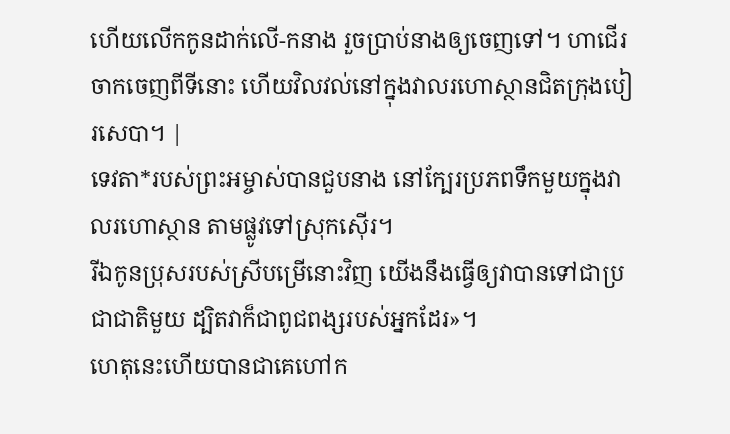ហើយលើកកូនដាក់លើ-កនាង រួចប្រាប់នាងឲ្យចេញទៅ។ ហាជើរចាកចេញពីទីនោះ ហើយវិលវល់នៅក្នុងវាលរហោស្ថានជិតក្រុងបៀរសេបា។ |
ទេវតា*របស់ព្រះអម្ចាស់បានជួបនាង នៅក្បែរប្រភពទឹកមួយក្នុងវាលរហោស្ថាន តាមផ្លូវទៅស្រុកស៊ើរ។
រីឯកូនប្រុសរបស់ស្រីបម្រើនោះវិញ យើងនឹងធ្វើឲ្យវាបានទៅជាប្រជាជាតិមួយ ដ្បិតវាក៏ជាពូជពង្សរបស់អ្នកដែរ»។
ហេតុនេះហើយបានជាគេហៅក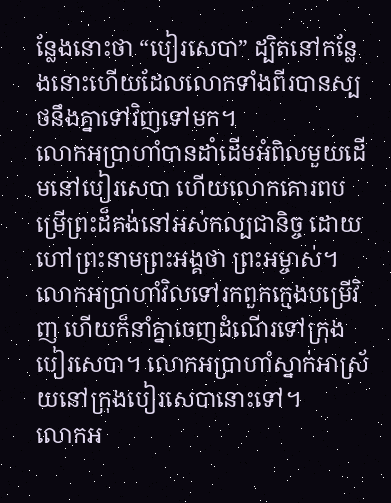ន្លែងនោះថា “បៀរសេបា” ដ្បិតនៅកន្លែងនោះហើយដែលលោកទាំងពីរបានស្បថនឹងគ្នាទៅវិញទៅមក។
លោកអប្រាហាំបានដាំដើមអំពិលមួយដើមនៅបៀរសេបា ហើយលោកគោរពបម្រើព្រះដ៏គង់នៅអស់កល្បជានិច្ច ដោយហៅព្រះនាមព្រះអង្គថា ព្រះអម្ចាស់។
លោកអប្រាហាំវិលទៅរកពួកក្មេងបម្រើវិញ ហើយក៏នាំគ្នាចេញដំណើរទៅក្រុងបៀរសេបា។ លោកអប្រាហាំស្នាក់អាស្រ័យនៅក្រុងបៀរសេបានោះទៅ។
លោកអ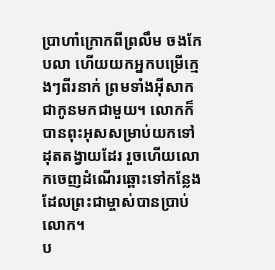ប្រាហាំក្រោកពីព្រលឹម ចងកែបលា ហើយយកអ្នកបម្រើក្មេងៗពីរនាក់ ព្រមទាំងអ៊ីសាកជាកូនមកជាមួយ។ លោកក៏បានពុះអុសសម្រាប់យកទៅដុតតង្វាយដែរ រួចហើយលោកចេញដំណើរឆ្ពោះទៅកន្លែង ដែលព្រះជាម្ចាស់បានប្រាប់លោក។
ប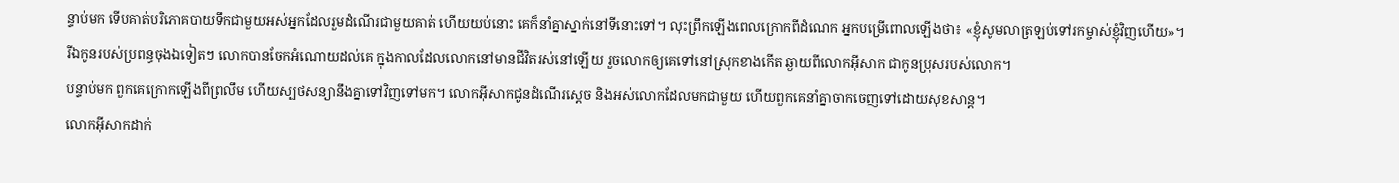ន្ទាប់មក ទើបគាត់បរិភោគបាយទឹកជាមួយអស់អ្នកដែលរួមដំណើរជាមួយគាត់ ហើយយប់នោះ គេក៏នាំគ្នាស្នាក់នៅទីនោះទៅ។ លុះព្រឹកឡើងពេលក្រោកពីដំណេក អ្នកបម្រើពោលឡើងថា៖ «ខ្ញុំសូមលាត្រឡប់ទៅរកម្ចាស់ខ្ញុំវិញហើយ»។
រីឯកូនរបស់ប្រពន្ធចុងឯទៀតៗ លោកបានចែកអំណោយដល់គេ ក្នុងកាលដែលលោកនៅមានជីវិតរស់នៅឡើយ រួចលោកឲ្យគេទៅនៅស្រុកខាងកើត ឆ្ងាយពីលោកអ៊ីសាក ជាកូនប្រុសរបស់លោក។
បន្ទាប់មក ពួកគេក្រោកឡើងពីព្រលឹម ហើយស្បថសន្យានឹងគ្នាទៅវិញទៅមក។ លោកអ៊ីសាកជូនដំណើរស្ដេច និងអស់លោកដែលមកជាមួយ ហើយពួកគេនាំគ្នាចាកចេញទៅដោយសុខសាន្ត។
លោកអ៊ីសាកដាក់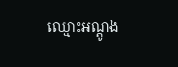ឈ្មោះអណ្ដូង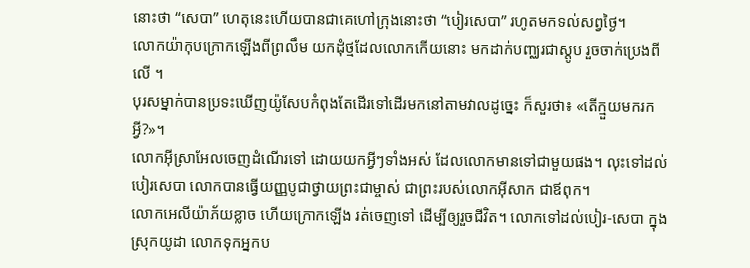នោះថា “សេបា” ហេតុនេះហើយបានជាគេហៅក្រុងនោះថា “បៀរសេបា” រហូតមកទល់សព្វថ្ងៃ។
លោកយ៉ាកុបក្រោកឡើងពីព្រលឹម យកដុំថ្មដែលលោកកើយនោះ មកដាក់បញ្ឈរជាស្តូប រួចចាក់ប្រេងពីលើ ។
បុរសម្នាក់បានប្រទះឃើញយ៉ូសែបកំពុងតែដើរទៅដើរមកនៅតាមវាលដូច្នេះ ក៏សួរថា៖ «តើក្មួយមករកអ្វី?»។
លោកអ៊ីស្រាអែលចេញដំណើរទៅ ដោយយកអ្វីៗទាំងអស់ ដែលលោកមានទៅជាមួយផង។ លុះទៅដល់បៀរសេបា លោកបានធ្វើយញ្ញបូជាថ្វាយព្រះជាម្ចាស់ ជាព្រះរបស់លោកអ៊ីសាក ជាឪពុក។
លោកអេលីយ៉ាភ័យខ្លាច ហើយក្រោកឡើង រត់ចេញទៅ ដើម្បីឲ្យរួចជីវិត។ លោកទៅដល់បៀរ-សេបា ក្នុងស្រុកយូដា លោកទុកអ្នកប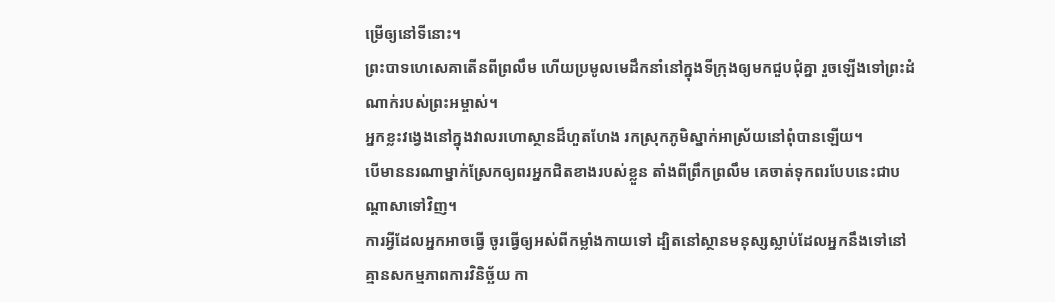ម្រើឲ្យនៅទីនោះ។
ព្រះបាទហេសេគាតើនពីព្រលឹម ហើយប្រមូលមេដឹកនាំនៅក្នុងទីក្រុងឲ្យមកជួបជុំគ្នា រួចឡើងទៅព្រះដំណាក់របស់ព្រះអម្ចាស់។
អ្នកខ្លះវង្វេងនៅក្នុងវាលរហោស្ថានដ៏ហួតហែង រកស្រុកភូមិស្នាក់អាស្រ័យនៅពុំបានឡើយ។
បើមាននរណាម្នាក់ស្រែកឲ្យពរអ្នកជិតខាងរបស់ខ្លួន តាំងពីព្រឹកព្រលឹម គេចាត់ទុកពរបែបនេះជាបណ្ដាសាទៅវិញ។
ការអ្វីដែលអ្នកអាចធ្វើ ចូរធ្វើឲ្យអស់ពីកម្លាំងកាយទៅ ដ្បិតនៅស្ថានមនុស្សស្លាប់ដែលអ្នកនឹងទៅនៅ គ្មានសកម្មភាពការវិនិច្ឆ័យ កា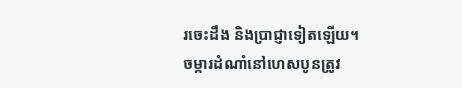រចេះដឹង និងប្រាជ្ញាទៀតឡើយ។
ចម្ការដំណាំនៅហេសបូនត្រូវ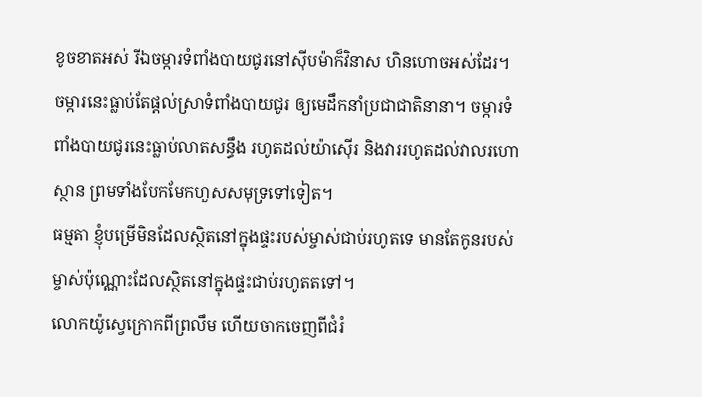ខូចខាតអស់ រីឯចម្ការទំពាំងបាយជូរនៅស៊ីបម៉ាក៏វិនាស ហិនហោចអស់ដែរ។ ចម្ការនេះធ្លាប់តែផ្ដល់ស្រាទំពាំងបាយជូរ ឲ្យមេដឹកនាំប្រជាជាតិនានា។ ចម្ការទំពាំងបាយជូរនេះធ្លាប់លាតសន្ធឹង រហូតដល់យ៉ាស៊ើរ និងវាររហូតដល់វាលរហោស្ថាន ព្រមទាំងបែកមែកហួសសមុទ្រទៅទៀត។
ធម្មតា ខ្ញុំបម្រើមិនដែលស្ថិតនៅក្នុងផ្ទះរបស់ម្ចាស់ជាប់រហូតទេ មានតែកូនរបស់ម្ចាស់ប៉ុណ្ណោះដែលស្ថិតនៅក្នុងផ្ទះជាប់រហូតតទៅ។
លោកយ៉ូស្វេក្រោកពីព្រលឹម ហើយចាកចេញពីជំរំ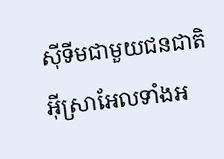ស៊ីទីមជាមួយជនជាតិអ៊ីស្រាអែលទាំងអ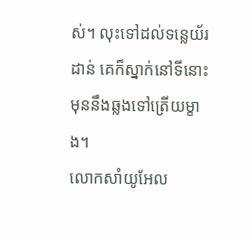ស់។ លុះទៅដល់ទន្លេយ័រដាន់ គេក៏ស្នាក់នៅទីនោះ មុននឹងឆ្លងទៅត្រើយម្ខាង។
លោកសាំយូអែល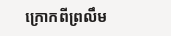ក្រោកពីព្រលឹម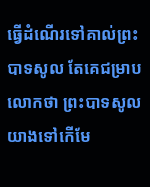ធ្វើដំណើរទៅគាល់ព្រះបាទសូល តែគេជម្រាបលោកថា ព្រះបាទសូលយាងទៅកើមែ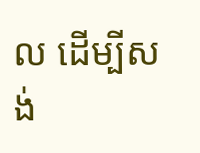ល ដើម្បីសង់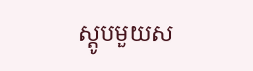ស្តូបមួយស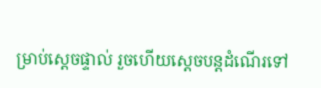ម្រាប់ស្ដេចផ្ទាល់ រួចហើយស្ដេចបន្តដំណើរទៅ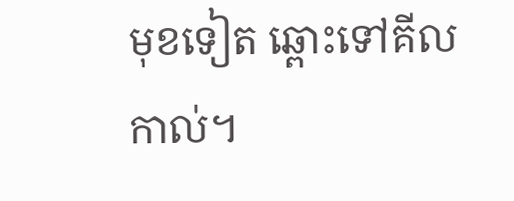មុខទៀត ឆ្ពោះទៅគីលកាល់។